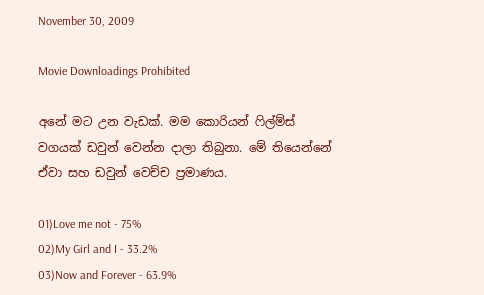November 30, 2009

Movie Downloadings Prohibited

අනේ මට උන වැඩක්. මම කොරියන් ෆිල්ම්ස් වගයක් ඩවුන් වෙන්න දාලා තිබුනා. මේ තියෙන්නේ ඒවා සහ ඩවුන් වෙච්ච ප්‍රමාණය.

01)Love me not - 75%
02)My Girl and I - 33.2%
03)Now and Forever - 63.9%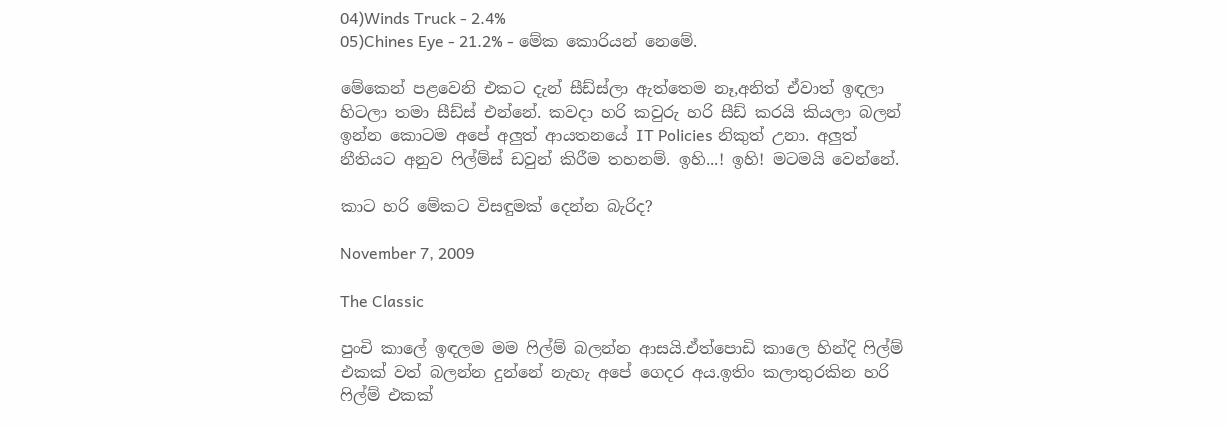04)Winds Truck - 2.4%
05)Chines Eye - 21.2% - මේක කොරියන් නෙමේ.

මේකෙන් පළවෙනි එකට දැන් සීඩ්ස්ලා ඇත්තෙම නෑ,අනිත් ඒවාත් ඉඳලා හිටලා තමා සීඩ්ස් එන්නේ. කවදා හරි කවුරු හරි සීඩ් කරයි කියලා බලන් ඉන්න කොටම අපේ අලුත් ආයතනයේ IT Policies නිකුත් උනා. අලුත් නීතියට අනුව ෆිල්ම්ස් ඩවුන් කිරීම තහනම්. ඉහි...! ඉහි! මටමයි වෙන්නේ.

කාට හරි මේකට විසඳුමක් දෙන්න බැරිද?

November 7, 2009

The Classic

පුංචි කාලේ ඉඳලම මම ෆිල්ම් බලන්න ආසයි.ඒත්පොඩි කාලෙ හින්දි ‍ෆිල්ම් එකක් වත් බලන්න දුන්නේ නැහැ අපේ ගෙදර අය.ඉතිං කලාතුරකින හරි ෆිල්ම් එකක්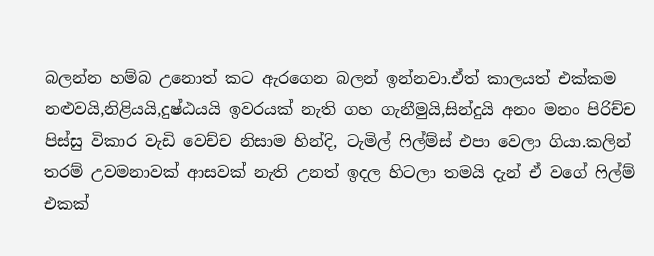බලන්න හම්බ උනොත් ‍කට ඇරගෙන බලන් ඉන්නවා.ඒත් කාලයත් එක්කම නළුවයි,නිළියයි,දුෂ්ඨයයි ඉවරයක් නැති ගහ ගැනීමුයි,සින්දුයි අනං මනං පිරිච්ච පිස්සු විකාර වැඩි වෙච්ච නිසාම හින්දි, ටැමිල් ෆිල්ම්ස් එපා වෙලා ගියා.කලින් තරම් උවමනාවක් ආසවක් නැති උනත් ඉදල හිටලා තමයි දැන් ඒ වගේ ෆිල්ම් එකක්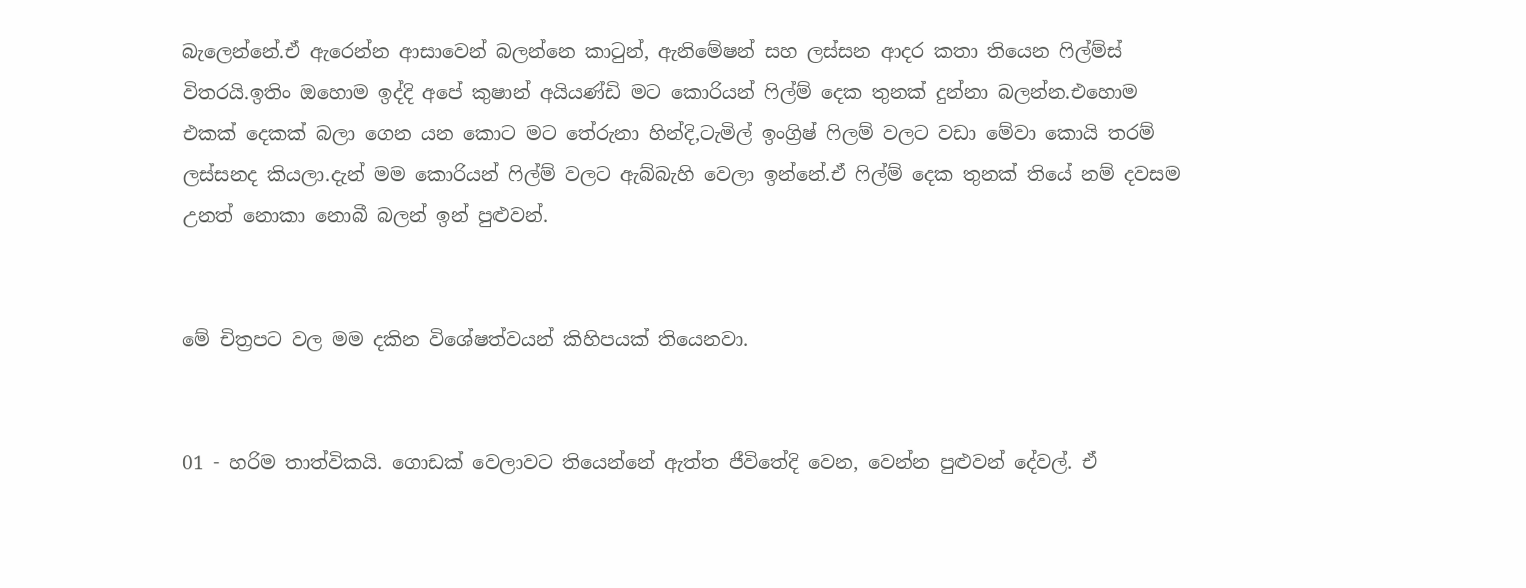බැලෙන්නේ.ඒ ඇරෙන්න ආසාවෙන් බලන්නෙ කාටුන්, ඇනිමේෂන් සහ ලස්සන ආදර කතා තියෙන ෆිල්ම්ස් විතරයි.ඉතිං ඔහොම ඉද්දි අපේ කුෂාන් අයියණ්ඩි මට කොරියන් ෆිල්ම් දෙක තුනක් දුන්නා බලන්න.එහොම එකක් දෙකක් බලා ගෙන යන කොට මට තේරුනා හින්දි,ටැමිල් ඉංග්‍රිෂ් ෆිලම් වලට වඩා මේවා කොයි තරම් ලස්සනද කියලා.දැන් මම කොරියන් ෆිල්ම් වලට ඇබ්බැහි වෙලා ඉන්නේ.ඒ ෆිල්ම් දෙක තුනක් තියේ නම් දවසම උනත් නොකා නොබී බලන් ඉන් පුළුවන්.


මේ චිත්‍රපට වල මම දකින විශේෂත්වයන් කිහිපයක් තියෙනවා.


01 - හරිම තාත්විකයි. ගොඩක් වෙලාවට තියෙන්නේ ඇත්ත ජීවිතේදි වෙන, වෙන්න පුළුවන් දේවල්. ඒ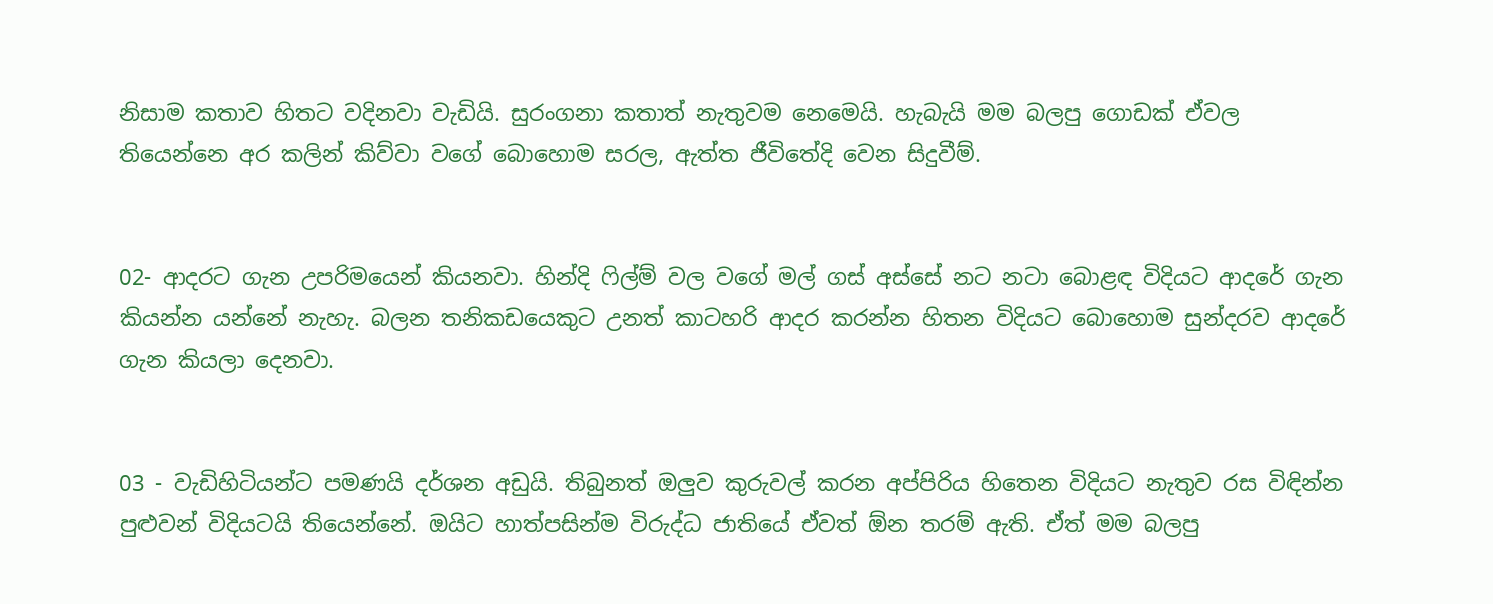නිසාම කතාව හිතට වදිනවා වැඩියි. සුරංගනා කතාත් නැතුවම නෙමෙයි. හැබැයි මම බලපු ගොඩක් ඒවල තියෙන්නෙ අර කලින් කිව්වා වගේ බොහොම සරල, ඇත්ත ජීවිතේදි වෙන සිදුවීම්.


02- ආදරට ගැන උපරිමයෙන් කියනවා. හින්දි ෆිල්ම් වල වගේ මල් ගස් අස්සේ නට නටා බොළඳ විදියට ආදරේ ගැන කියන්න යන්නේ නැහැ. බලන තනිකඩයෙකුට උනත් කාටහරි ආදර කරන්න හිතන විදියට බොහොම සුන්දරව ආදරේ ගැන කියලා දෙනවා.


03 - වැඩිහිටියන්ට පමණයි දර්ශන අඩුයි. තිබුනත් ඔලුව කුරුවල් කරන අප්පිරිය හිතෙන විදියට නැතුව රස විඳින්න පුළුවන් විදියටයි තියෙන්නේ. ඔයිට හාත්පසින්ම විරුද්ධ ජාතියේ ඒවත් ඕන තරම් ඇති. ඒත් මම බලපු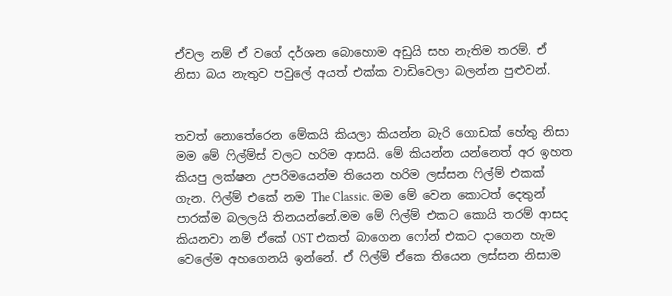ඒවල නම් ඒ වගේ දර්ශන බොහොම අඩුයි සහ නැතිම තරම්. ඒ නිසා බය නැතුව පවුලේ අයත් එක්ක වාඩිවෙලා බලන්න පුළුවන්.


තවත් නොතේරෙන මේකයි කියලා කියන්න බැරි ගොඩක් හේතු නිසා මම මේ ෆිල්ම්ස් වලට හරිම ආසයි. මේ කියන්න යන්නෙත් අර ඉහත කියපු ලක්ෂන උපරිමයෙන්ම තියෙන හරිම ලස්සන ෆිල්ම් එකක් ගැන. ෆිල්ම් එකේ නම The Classic. මම මේ වෙන කොටත් දෙතුන් පාරක්ම බලලයි තිනයන්නේ.මම මේ ෆිල්ම් එකට කොයි තරම් ආසද කියනවා නම් ඒකේ OST එකත් බාගෙන ෆෝන් එකට දාගෙන හැම වෙලේම අහගෙනයි ඉන්නේ. ඒ ෆිල්ම් ඒකෙ තියෙන ලස්සන නිසාම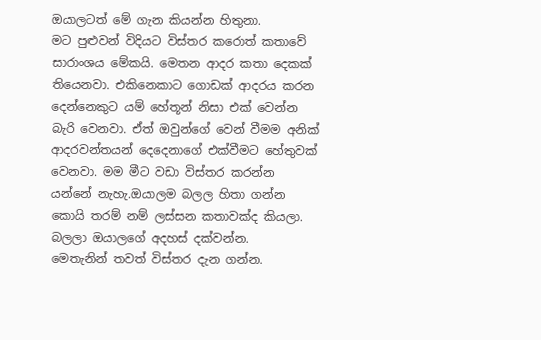ඔයාලටත් මේ ගැන කියන්න හිතුනා.
මට ‍පුළුවන් විදියට විස්තර කරොත් කතාවේ සාරාංශය මේකයි. මෙතන ආදර කතා දෙකක් තියෙනවා. එකිනෙකාට ගොඩක් ආදරය කරන දෙන්නෙකුට යම් හේතූන් නිසා එක් වෙන්න බැරි වෙනවා. ඒත් ඔවුන්ගේ වෙන් වීමම අනික් ආදරවන්තයන් දෙදෙනාගේ එක්වීමට හේතුවක් වෙනවා. මම මීට වඩා විස්තර කරන්න යන්නේ නැහැ.ඔයාලම බලල හිතා ගන්න කොයි තරම් නම් ලස්සන කතාවක්ද කියලා. බලලා ඔයාලගේ අදහස් දක්වන්න.
මෙතැනින් තවත් විස්තර දැන ගන්න.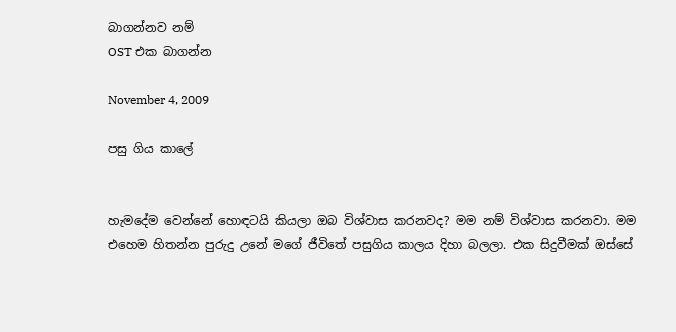බාගන්නව නම්
OST එක බාගන්න

November 4, 2009

පසු ගිය කාලේ


හැමදේම වෙන්නේ හොඳටයි කියලා ඔබ විශ්වාස කරනවද? මම නම් විශ්වාස කරනවා. මම එහෙම හිතන්න පුරුදු උනේ මගේ ජීවිතේ පසුගිය කාලය දිහා බලලා. එක සිදුවීමක් ඔස්සේ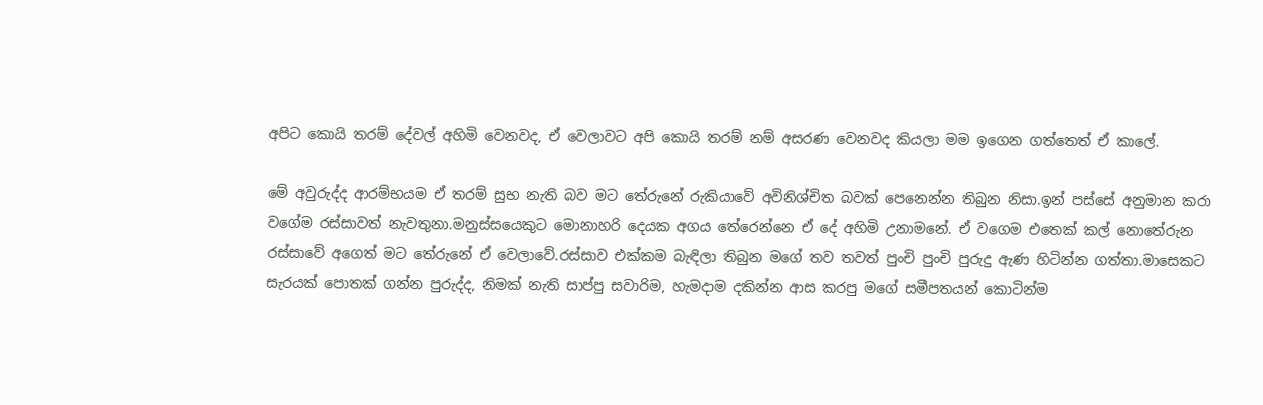අපිට කොයි තරම් දේවල් අහිමි වෙනවද, ඒ වෙලාවට අපි කොයි තරම් නම් අසරණ වෙනවද කියලා මම ඉගෙන ගත්තෙත් ඒ කාලේ.

මේ අවුරුද්ද ආරම්භයම ඒ තරම් සුභ නැති බව මට තේරුනේ රුකියාවේ අවිනිශ්චිත බවක් පෙනෙන්න තිබුන නිසා.ඉන් පස්සේ අනුමාන කරා වගේම රස්සාවත් නැවතුනා.මනුස්‍සයෙකුට මොනාහරි දෙයක අගය තේරෙන්නෙ ඒ දේ අහිමි උනාමනේ. ඒ වගෙම එතෙක් කල් නොතේරුන රස්සාවේ අගෙත් මට තේරුනේ ඒ වෙලාවේ.රස්සාව එක්කම බැඳිලා තිබුන මගේ තව තවත් පුංචි පුංචි පුරුදු ඇණ හිටින්න ගත්තා.මාසෙකට සැරයක් පොතක් ගන්න පුරුද්ද, නිමක් නැති සාප්පු සවාරිම, හැමදාම දකින්න ආස කරපු මගේ සමීපතයන් කොටින්ම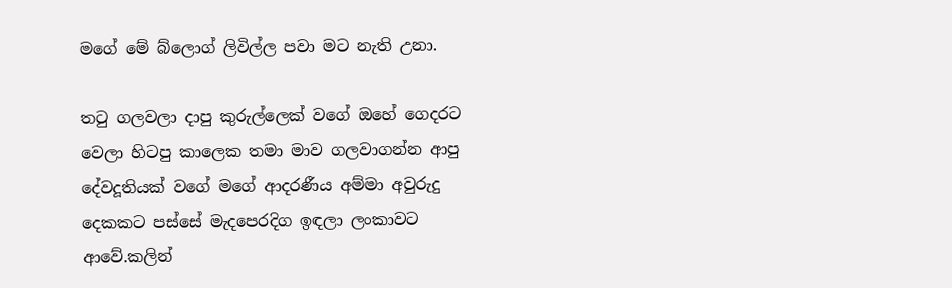මගේ මේ බ්ලොග් ලිවිල්ල පවා මට නැති උනා.

තටු ගලවලා දාපු කුරුල්ලෙක් වගේ ඔහේ ගෙදරට වෙලා හිටපු කාලෙක තමා මාව ගලවාගන්න ආපු දේවදූතියක් වගේ මගේ ආදරණීය අම්මා අවුරුදු දෙකකට පස්සේ මැදපෙරදිග ඉඳලා ලංකාවට ආවේ.කලින්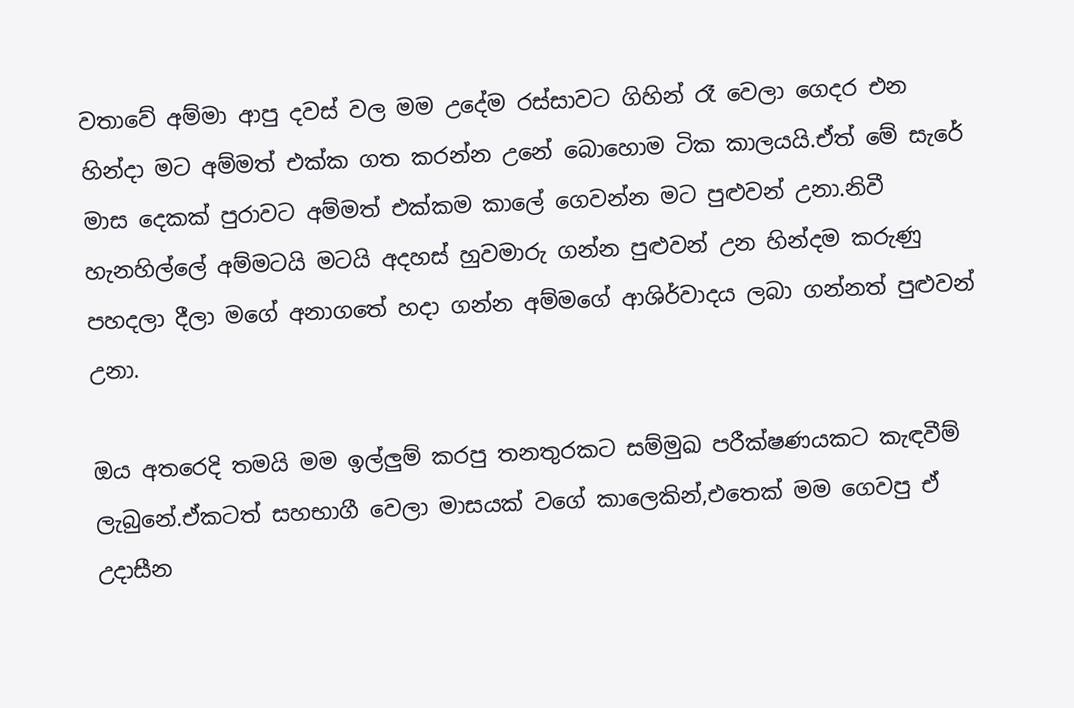වතාවේ අම්මා ආපු දවස් වල මම උදේම රස්සාවට ගිහින් රෑ වෙලා ගෙදර එන හින්දා මට අම්මත් එක්ක ගත කරන්න උනේ බොහොම ටික කාලයයි.ඒත් මේ සැරේ මාස දෙකක් පුරාවට අම්මත් එක්කම කාලේ ගෙවන්න මට පුළුවන් උනා.නිවී හැනහිල්ලේ අම්මටයි මටයි අදහස් හුවමාරු ගන්න පුළුවන් උන හින්දම කරුණු පහදලා දීලා මගේ අනාගතේ හදා ගන්න අම්මගේ ආශිර්වාදය ලබා ගන්නත් පුළුවන් උනා.

ඔය අතරෙදි තමයි මම ඉල්ලුම් කරපු තනතුරකට සම්මුඛ පරීක්ෂණයකට කැඳවීම් ලැබුනේ.ඒකටත් සහභාගී වෙලා මාසයක් වගේ කාලෙකින්,එතෙක් මම ගෙවපු ඒ උදාසීන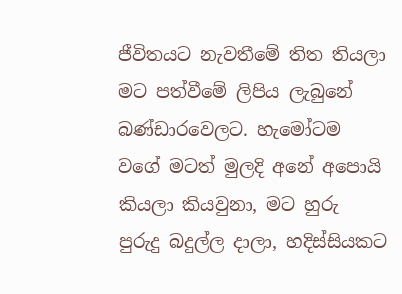ජීවිතයට නැවතීමේ තිත තියලා මට පත්වීමේ ලිපිය ලැබුනේ බණ්ඩාරවෙලට. හැමෝටම වගේ මටත් මුලදි අනේ අපොයි කියලා කියවුනා, මට හුරු පුරුදු බදුල්ල දාලා, හදිස්සියකට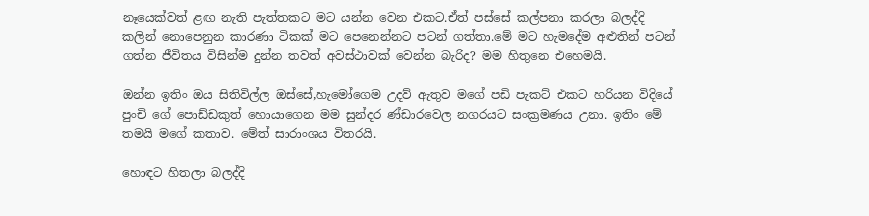නෑයෙක්වත් ළඟ නැති පැත්තකට මට යන්න වෙන එකට.ඒත් පස්සේ කල්පනා කරලා බලද්දි කලින් නොපෙනුන කාරණා ටිකක් මට පෙනෙන්නට පටන් ගත්තා.මේ මට හැමදේම අළුතින් පටන් ගත්න ජීවිතය විසින්ම දුන්න තවත් අවස්ථාවක් වෙන්න බැරිද? මම හිතුනෙ එහෙමයි.

ඔන්න ඉතිං ඔය සිතිවිල්ල ඔස්සේ,හැමෝගෙම උදව් ඇතුව මගේ පඩි පැකට් එකට හරියන විදියේ පුංචි ගේ පොඩ්ඩකුත් හොයාගෙන මම සුන්දර ණ්ඩාරවෙල නගරයට සංක්‍රමණය උනා. ඉතිං මේ තමයි මගේ කතාව. මේත් සාරාංශය විතරයි.

හොඳට හිතලා බලද්දි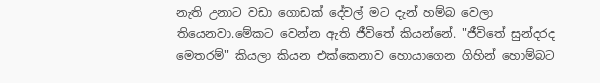නැති උනාට වඩා ගොඩක් දේවල් මට දැන් හම්බ වෙලා තියෙනවා.මේකට වෙන්න ඇති ජීවිතේ කියන්නේ. "ජීවිතේ සුන්දරද මෙතරම්" කියලා කියන එක්කෙනාව හොයාගෙන ගිහින් හොම්බට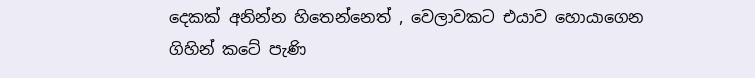දෙකක් අනින්න හිතෙන්නෙත් , වෙලාවකට එයාව හොයාගෙන ගිහින් කටේ පැණි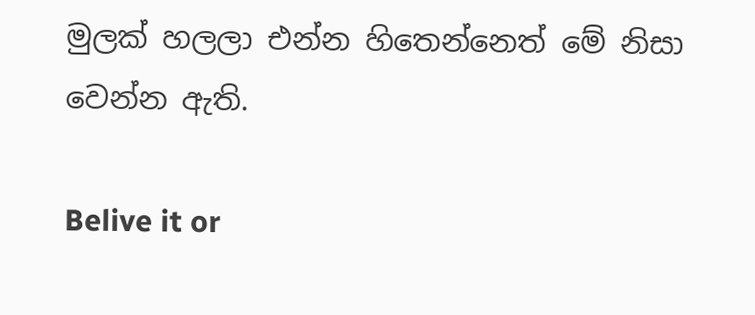මුලක් හලලා එන්න හිතෙන්නෙත් මේ නිසා වෙන්න ඇති.

Belive it or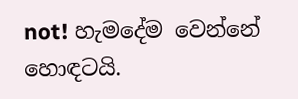not! හැමදේම වෙන්නේ හොඳටයි.